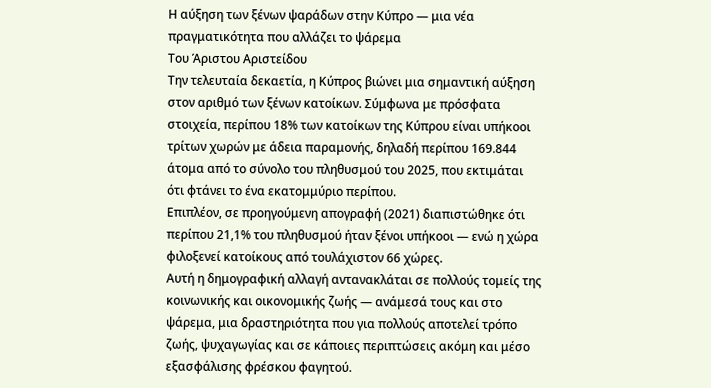Η αύξηση των ξένων ψαράδων στην Κύπρο — μια νέα πραγματικότητα που αλλάζει το ψάρεμα
Του Άριστου Αριστείδου
Την τελευταία δεκαετία, η Κύπρος βιώνει μια σημαντική αύξηση στον αριθμό των ξένων κατοίκων. Σύμφωνα με πρόσφατα στοιχεία, περίπου 18% των κατοίκων της Κύπρου είναι υπήκοοι τρίτων χωρών με άδεια παραμονής, δηλαδή περίπου 169.844 άτομα από το σύνολο του πληθυσμού του 2025, που εκτιμάται ότι φτάνει το ένα εκατομμύριο περίπου.
Επιπλέον, σε προηγούμενη απογραφή (2021) διαπιστώθηκε ότι περίπου 21,1% του πληθυσμού ήταν ξένοι υπήκοοι — ενώ η χώρα φιλοξενεί κατοίκους από τουλάχιστον 66 χώρες.
Αυτή η δημογραφική αλλαγή αντανακλάται σε πολλούς τομείς της κοινωνικής και οικονομικής ζωής — ανάμεσά τους και στο ψάρεμα, μια δραστηριότητα που για πολλούς αποτελεί τρόπο ζωής, ψυχαγωγίας και σε κάποιες περιπτώσεις ακόμη και μέσο εξασφάλισης φρέσκου φαγητού.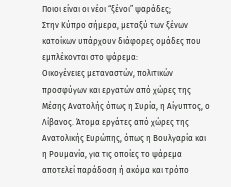Ποιοι είναι οι νέοι “ξένοι” ψαράδες;
Στην Κύπρο σήμερα, μεταξύ των ξένων κατοίκων υπάρχουν διάφορες ομάδες που εμπλέκονται στο ψάρεμα:
Οικογένειες μεταναστών, πολιτικών προσφύγων και εργατών από χώρες της Μέσης Ανατολής όπως η Συρία, η Αίγυπτος, ο Λίβανος. Άτομα εργάτες από χώρες της Ανατολικής Ευρώπης, όπως η Βουλγαρία και η Ρουμανία, για τις οποίες το ψάρεμα αποτελεί παράδοση ή ακόμα και τρόπο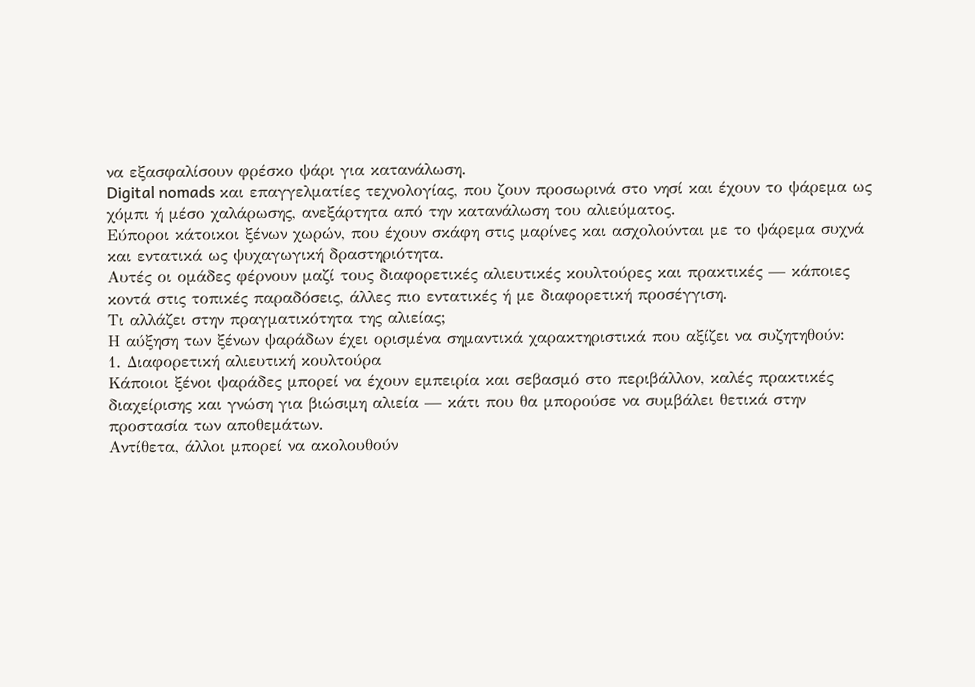να εξασφαλίσουν φρέσκο ψάρι για κατανάλωση.
Digital nomads και επαγγελματίες τεχνολογίας, που ζουν προσωρινά στο νησί και έχουν το ψάρεμα ως χόμπι ή μέσο χαλάρωσης, ανεξάρτητα από την κατανάλωση του αλιεύματος.
Εύποροι κάτοικοι ξένων χωρών, που έχουν σκάφη στις μαρίνες και ασχολούνται με το ψάρεμα συχνά και εντατικά ως ψυχαγωγική δραστηριότητα.
Αυτές οι ομάδες φέρνουν μαζί τους διαφορετικές αλιευτικές κουλτούρες και πρακτικές — κάποιες κοντά στις τοπικές παραδόσεις, άλλες πιο εντατικές ή με διαφορετική προσέγγιση.
Τι αλλάζει στην πραγματικότητα της αλιείας;
Η αύξηση των ξένων ψαράδων έχει ορισμένα σημαντικά χαρακτηριστικά που αξίζει να συζητηθούν:
1. Διαφορετική αλιευτική κουλτούρα
Κάποιοι ξένοι ψαράδες μπορεί να έχουν εμπειρία και σεβασμό στο περιβάλλον, καλές πρακτικές διαχείρισης και γνώση για βιώσιμη αλιεία — κάτι που θα μπορούσε να συμβάλει θετικά στην προστασία των αποθεμάτων.
Αντίθετα, άλλοι μπορεί να ακολουθούν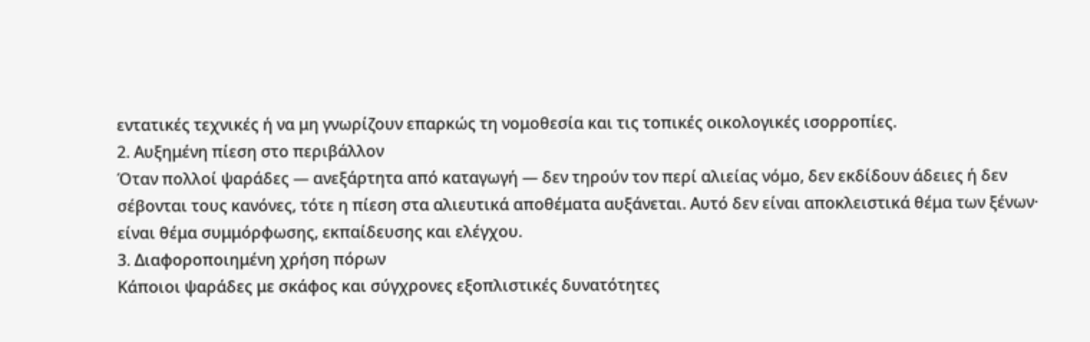εντατικές τεχνικές ή να μη γνωρίζουν επαρκώς τη νομοθεσία και τις τοπικές οικολογικές ισορροπίες.
2. Αυξημένη πίεση στο περιβάλλον
Όταν πολλοί ψαράδες — ανεξάρτητα από καταγωγή — δεν τηρούν τον περί αλιείας νόμο, δεν εκδίδουν άδειες ή δεν σέβονται τους κανόνες, τότε η πίεση στα αλιευτικά αποθέματα αυξάνεται. Αυτό δεν είναι αποκλειστικά θέμα των ξένων· είναι θέμα συμμόρφωσης, εκπαίδευσης και ελέγχου.
3. Διαφοροποιημένη χρήση πόρων
Κάποιοι ψαράδες με σκάφος και σύγχρονες εξοπλιστικές δυνατότητες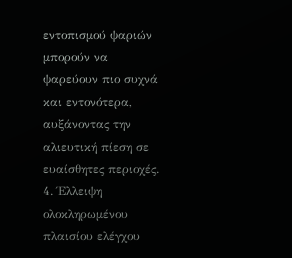εντοπισμού ψαριών μπορούν να ψαρεύουν πιο συχνά και εντονότερα, αυξάνοντας την αλιευτική πίεση σε ευαίσθητες περιοχές.
4. Έλλειψη ολοκληρωμένου πλαισίου ελέγχου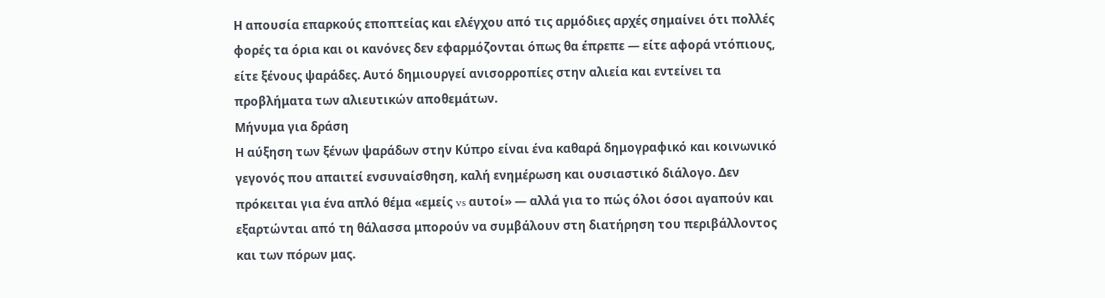Η απουσία επαρκούς εποπτείας και ελέγχου από τις αρμόδιες αρχές σημαίνει ότι πολλές φορές τα όρια και οι κανόνες δεν εφαρμόζονται όπως θα έπρεπε — είτε αφορά ντόπιους, είτε ξένους ψαράδες. Αυτό δημιουργεί ανισορροπίες στην αλιεία και εντείνει τα προβλήματα των αλιευτικών αποθεμάτων.
Μήνυμα για δράση
Η αύξηση των ξένων ψαράδων στην Κύπρο είναι ένα καθαρά δημογραφικό και κοινωνικό γεγονός που απαιτεί ενσυναίσθηση, καλή ενημέρωση και ουσιαστικό διάλογο. Δεν πρόκειται για ένα απλό θέμα «εμείς vs αυτοί» — αλλά για το πώς όλοι όσοι αγαπούν και εξαρτώνται από τη θάλασσα μπορούν να συμβάλουν στη διατήρηση του περιβάλλοντος και των πόρων μας.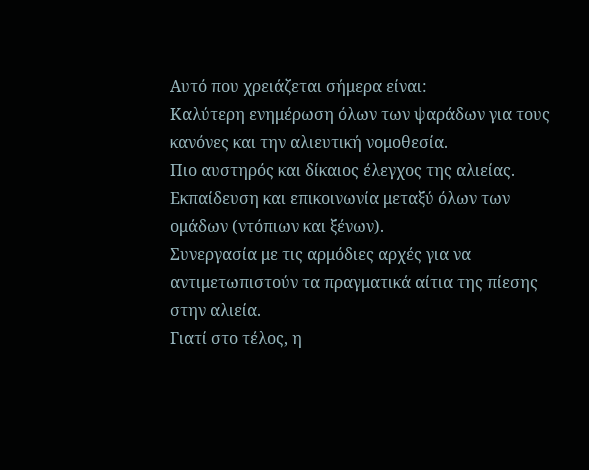Αυτό που χρειάζεται σήμερα είναι:
Καλύτερη ενημέρωση όλων των ψαράδων για τους κανόνες και την αλιευτική νομοθεσία.
Πιο αυστηρός και δίκαιος έλεγχος της αλιείας.
Εκπαίδευση και επικοινωνία μεταξύ όλων των ομάδων (ντόπιων και ξένων).
Συνεργασία με τις αρμόδιες αρχές για να αντιμετωπιστούν τα πραγματικά αίτια της πίεσης στην αλιεία.
Γιατί στο τέλος, η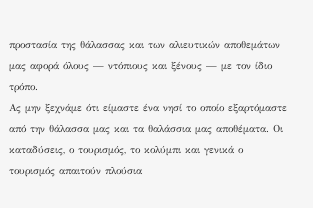προστασία της θάλασσας και των αλιευτικών αποθεμάτων μας αφορά όλους — ντόπιους και ξένους — με τον ίδιο τρόπο.
Ας μην ξεχνάμε ότι είμαστε ένα νησί το οποίο εξαρτόμαστε από την θάλασσα μας και τα θαλάσσια μας αποθέματα. Οι καταδύσεις, ο τουρισμός, το κολύμπι και γενικά ο τουρισμός απαιτούν πλούσια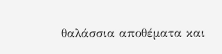θαλάσσια αποθέματα και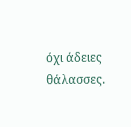όχι άδειες θάλασσες.